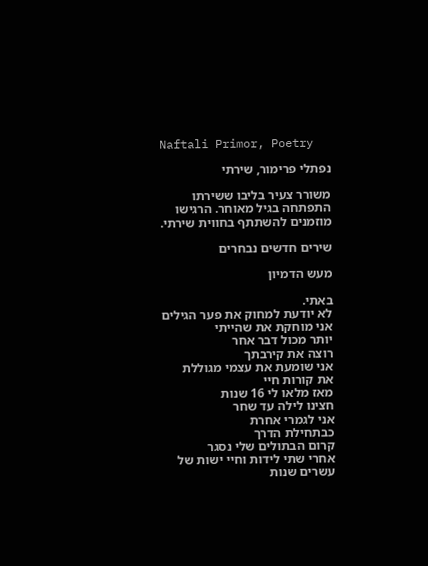Naftali Primor, Poetry

נפתלי פרימור, שירתי

משורר צעיר בליבו ששירתו התפתחה בגיל מאוחר. הרגישו מוזמנים להשתתף בחווית שירתי.

שירים חדשים נבחרים

מעש הדמיון

באתי.
לא יודעת למחוק את פער הגילים
אני מוחקת את שהייתי
יותר מכול דבר אחר
רוצה את קירבתך
אני שומעת את עצמי מגוללת
את קורות חיי
מאז מלאו לי 16 שנות
חצינו לילה עד שחר
אני לגמרי אחרת
כבתחילת הדרך
קרום הבתולים שלי נסגר
אחרי שתי לידות וחיי ישות של עשרים שנות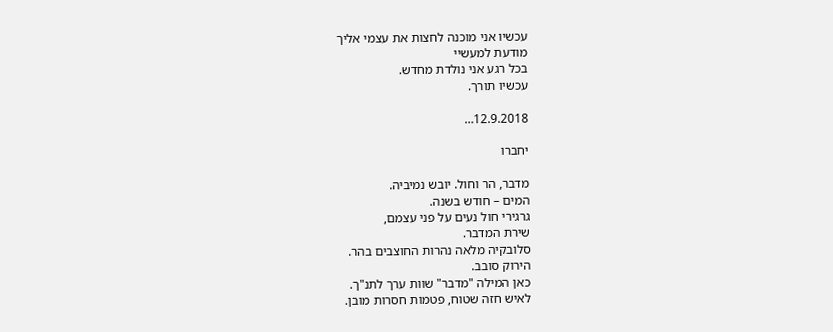עכשיו אני מוכנה לחצות את עצמי אליך
מודעת למעשיי
בכל רגע אני נולדת מחדש.
עכשיו תורך.

12.9.2018…

יחברו

מדבר, הר וחול. יובש נמיביה.
המים – חודש בשנה.
גרגירי חול נעים על פני עצמם,
שירת המדבר.
סלובקיה מלאה נהרות החוצבים בהר.
הירוק סובב.
כאן המילה "מדבר" שוות ערך לתנ"ך.
לאיש חזה שטוח, פטמות חסרות מובן.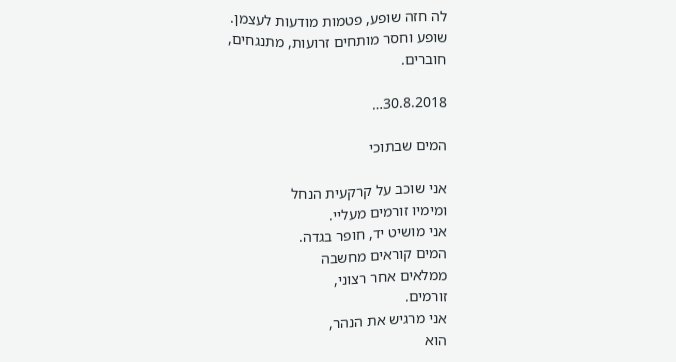לה חזה שופע, פטמות מודעות לעצמן.
שופע וחסר מותחים זרועות, מתנגחים,
חוברים.

30.8.2018…

המים שבתוכי

אני שוכב על קרקעית הנחל
ומימיו זורמים מעליי.
אני מושיט יד, חופר בגדה.
המים קוראים מחשבה
ממלאים אחר רצוני,
זורמים.
אני מרגיש את הנהר,
הוא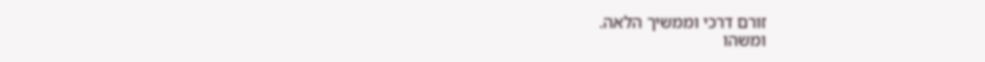זורם דרכי וממשיך הלאה.
ומשהו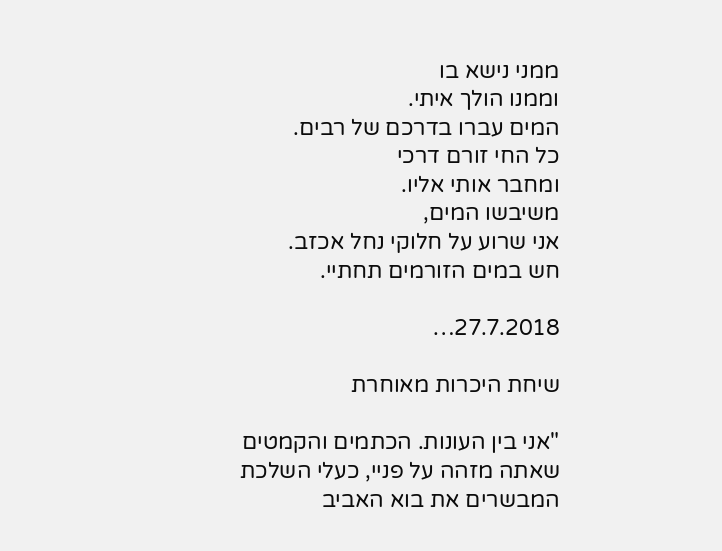ממני נישא בו
וממנו הולך איתי.
המים עברו בדרכם של רבים.
כל החי זורם דרכי
ומחבר אותי אליו.
משיבשו המים,
אני שרוע על חלוקי נחל אכזב.
חש במים הזורמים תחתיי.

27.7.2018…

שיחת היכרות מאוחרת

"אני בין העונות. הכתמים והקמטים
שאתה מזהה על פניי, כעלי השלכת
המבשרים את בוא האביב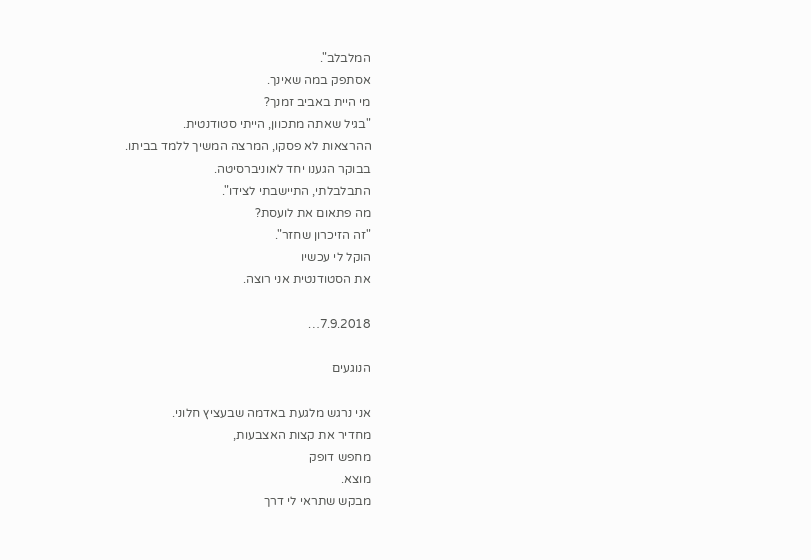המלבלב".
אסתפק במה שאינך.
מי היית באביב זמנך?
"בגיל שאתה מתכוון, הייתי סטודנטית.
ההרצאות לא פסקו, המרצה המשיך ללמד בביתו.
בבוקר הגענו יחד לאוניברסיטה.
התבלבלתי, התיישבתי לצידו".
מה פתאום את לועסת?
"זה הזיכרון שחזר".
הוקל לי עכשיו
את הסטודנטית אני רוצה.

7.9.2018…

הנוגעים

אני נרגש מלגעת באדמה שבעציץ חלוני.
מחדיר את קצות האצבעות,
מחפש דופק
מוצא.
מבקש שתראי לי דרך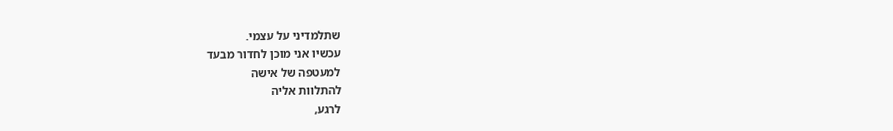שתלמדיני על עצמי.
עכשיו אני מוכן לחדור מבעד
למעטפה של אישה
להתלוות אליה
לרגע,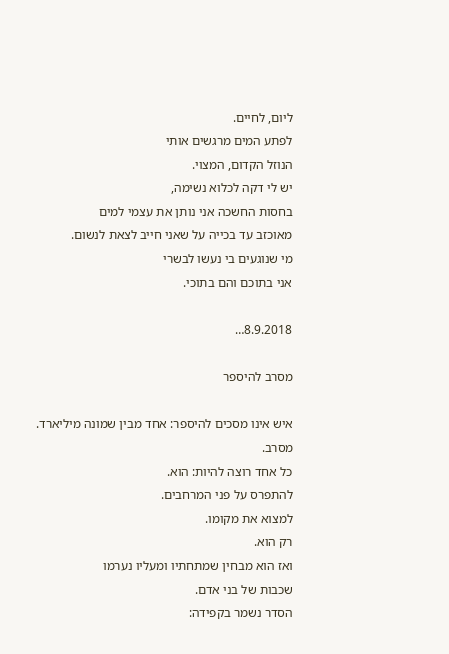ליום, לחיים.
לפתע המים מרגשים אותי
הנוזל הקדום, המצוי.
יש לי דקה לכלוא נשימה,
בחסות החשכה אני נותן את עצמי למים
מאוכזב עד בכייה על שאני חייב לצאת לנשום.
מי שנוגעים בי נעשו לבשרי
אני בתוכם והם בתוכי.

8.9.2018…

מסרב להיספר

איש אינו מסכים להיספר: אחד מבין שמונה מיליארד.
מסרב.
כל אחד רוצה להיות: הוא.
להתפרס על פני המרחבים.
למצוא את מקומו.
רק הוא.
ואז הוא מבחין שמתחתיו ומעליו נערמו
שכבות של בני אדם.
הסדר נשמר בקפידה: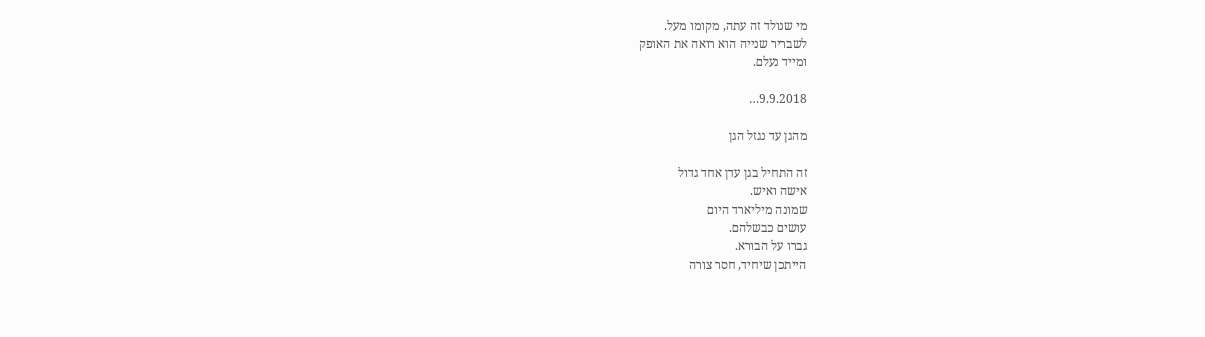מי שנולד זה עתה, מקומו מעל.
לשבריר שנייה הוא רואה את האופק
ומייד נעלם.

9.9.2018…

מהגן עד נגזל הגן

זה התחיל בגן עדן אחד גדול
אישה ואיש.
שמונה מיליארד היום
עושים כבשלהם.
גברו על הבורא.
הייתכן שיחיד, חסר צורה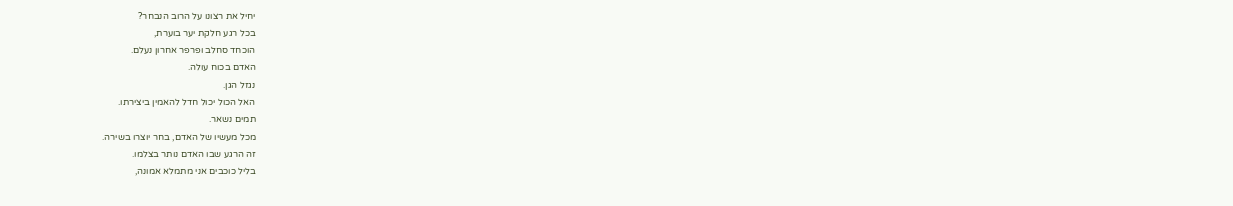יחיל את רצונו על הרוב הנבחר?
בכל רגע חלקת יער בוערת,
הוכחד סחלב ופרפר אחרון נעלם.
האדם בכוח עולה.
נגזל הגן.
האל הכול יכול חדל להאמין ביצירתו.
תמים נשאר.
מכל מעשיו של האדם, בחר יוצרו בשירה.
זה הרגע שבו האדם נותר בצלמו.
בליל כוכבים אני מתמלא אמונה,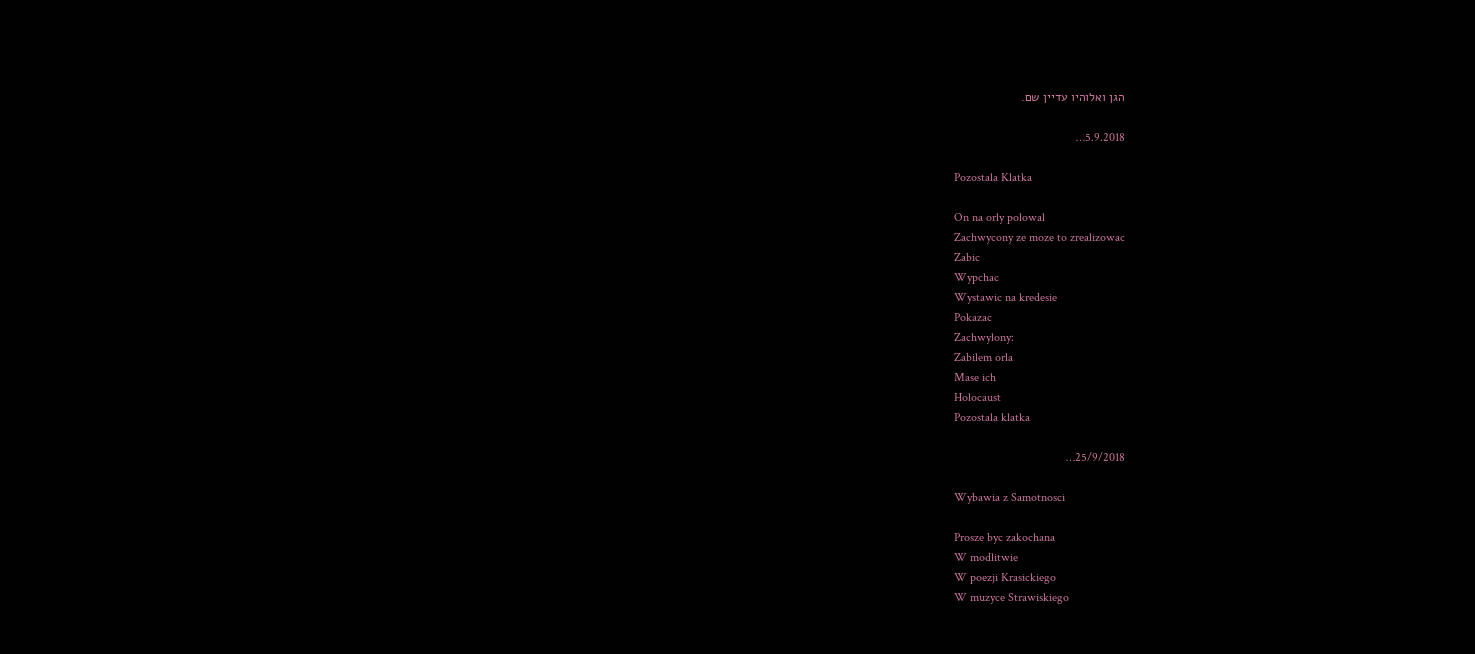הגן ואלוהיו עדיין שם.

5.9.2018…

Pozostala Klatka

On na orly polowal
Zachwycony ze moze to zrealizowac
Zabic
Wypchac
Wystawic na kredesie
Pokazac
Zachwylony:
Zabilem orla
Mase ich
Holocaust
Pozostala klatka

25/9/2018…

Wybawia z Samotnosci

Prosze byc zakochana
W modlitwie
W poezji Krasickiego
W muzyce Strawiskiego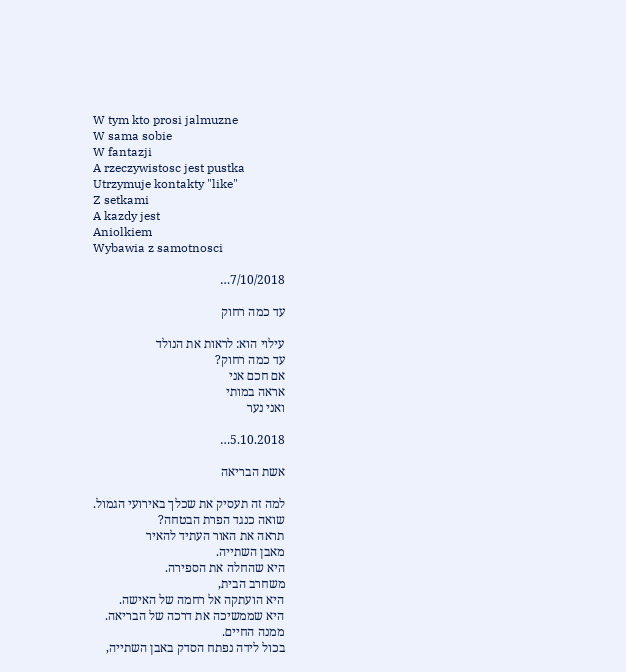W tym kto prosi jalmuzne
W sama sobie
W fantazji
A rzeczywistosc jest pustka
Utrzymuje kontakty "like"
Z setkami
A kazdy jest
Aniolkiem
Wybawia z samotnosci

7/10/2018…

עד כמה רחוק

עילוי הוא: לראות את הנולד
עד כמה רחוק?
אם חכם אני
אראה במותי
ואני נער

5.10.2018…

אשת הבריאה

למה זה תעסיק את שכלך באירועי הגמול.
שואה כנגד הפרת הבטחה?
תראה את האור העתיד להאיר
מאבן השתייה.
היא שהחלה את הספירה.
משחרב הבית,
היא הועתקה אל רחמה של האישה.
היא שממשיכה את דרכה של הבריאה.
ממנה החיים.
בכול לידה נפתח הסדק באבן השתייה,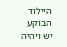היילוד הבוקע יש ויהיה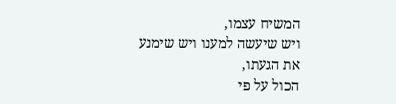המשיח עצמו,
ויש שיעשה למענו ויש שימנע את הגעתו,
הכול על פי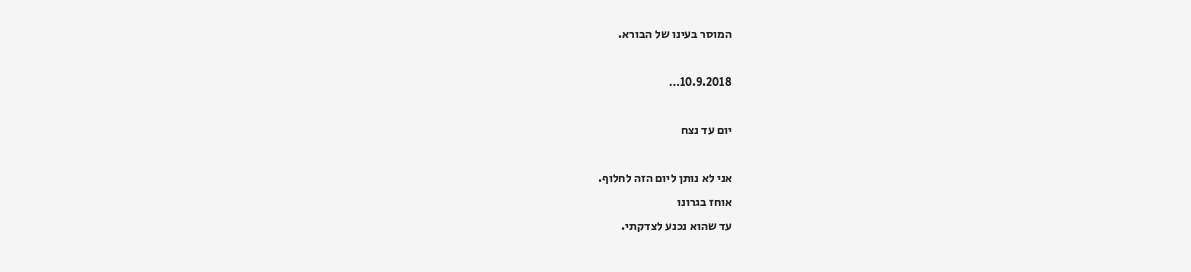המוסר בעינו של הבורא.

10.9.2018…

יום עד נצח

אני לא נותן ליום הזה לחלוף.
אוחז בגרונו
עד שהוא נכנע לצדקתי.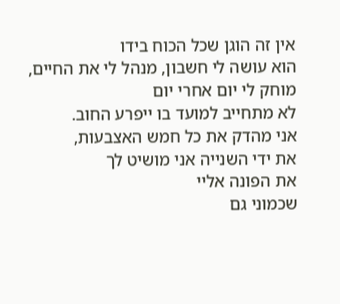אין זה הוגן שכל הכוח בידו
הוא עושה לי חשבון, מנהל לי את החיים,
מוחק לי יום אחרי יום
לא מתחייב למועד בו ייפרע החוב.
אני מהדק את כל חמש האצבעות,
את ידי השנייה אני מושיט לך
את הפונה אליי
שכמוני גם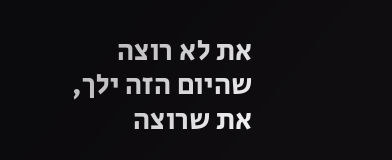את לא רוצה שהיום הזה ילך,
את שרוצה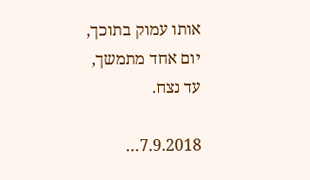אותו עמוק בתוכך,
יום אחד מתמשך,
עד נצח.

7.9.2018…